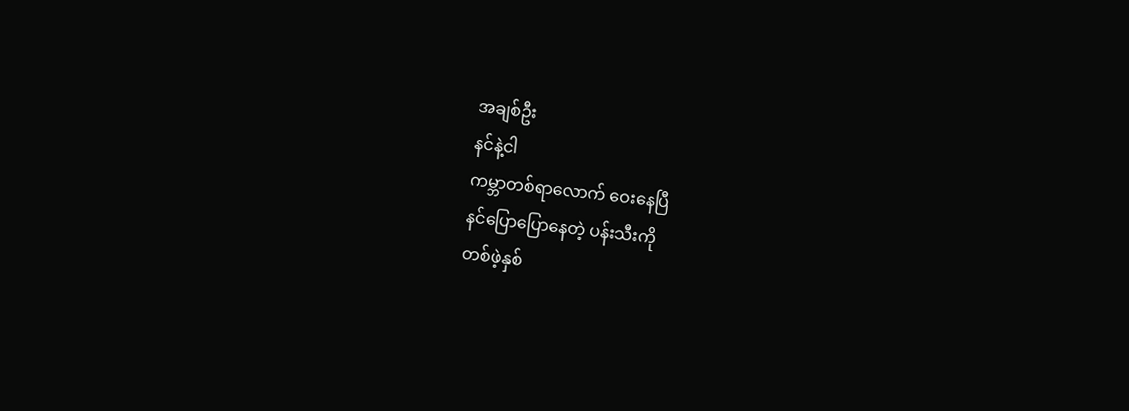အချစ်ဦး
နင်နဲ့ငါ
ကမ္ဘာတစ်ရာလောက် ဝေးနေပြီ
နင်ပြောပြောနေတဲ့ ပန်းသီးကို
တစ်ဖဲ့နှစ်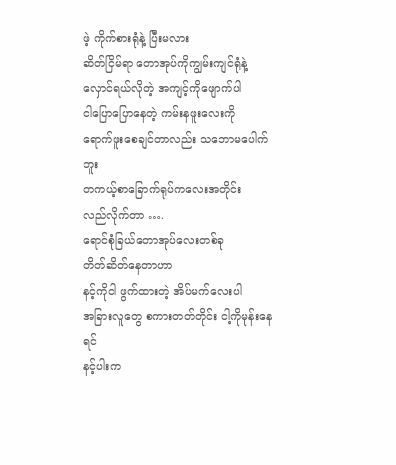ဖဲ့ ကိုက်စားရုံနဲ့ ပြီးမလား
ဆိတ်ငြိမ်ရာ တောအုပ်ကိုကျွမ်းကျင်ရုံနဲ့
လှောင်ရယ်လိုတဲ့ အကျင့်ကိုဖျောက်ပါ
ငါပြောပြောနေတဲ့ ကမ်းနဖူးလေးကို
ရောက်ဖူးစေချင်တာလည်း သဘောမပေါက်ဘူး
တကယ့်စာခြောက်ရုပ်ကလေးအတိုင်း
လည်လိုက်တာ ….
ရောင်စုံခြယ်တောအုပ်လေးတစ်ခု
တိတ်ဆိတ်နေတာဟာ
နင့်ကိုငါ ဖွက်ထားတဲ့ အိပ်မက်လေးပါ
အခြားလူတွေ စကားတတ်တိုင်း ငါ့ကိုမုန်းနေရင်
နင့်ပါးက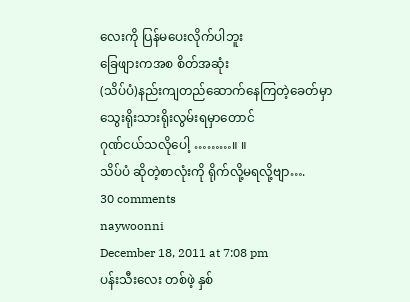လေးကို ပြန်မပေးလိုက်ပါဘူး
ခြေဖျားကအစ စိတ်အဆုံး
(သိပ်ပံ)နည်းကျတည်ဆောက်နေကြတဲ့ခေတ်မှာ
သွေးရိုးသားရိုးလွမ်းရမှာတောင်
ဂုဏ်ငယ်သလိုပေါ့ ………။ ။
သိပ်ပံ ဆိုတဲ့စာလုံးကို ရိုက်လို့မရလို့ဗျာ….
30 comments
naywoonni
December 18, 2011 at 7:08 pm
ပန်းသီးလေး တစ်ဖဲ့ နှစ်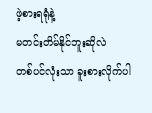ဖဲ့စားရရုံနဲ့
မတင်းတိမ်နိုင်ဘူးဆိုလဲ
တစ်ပင်လုံးသာ ခူးစားလိုက်ပါ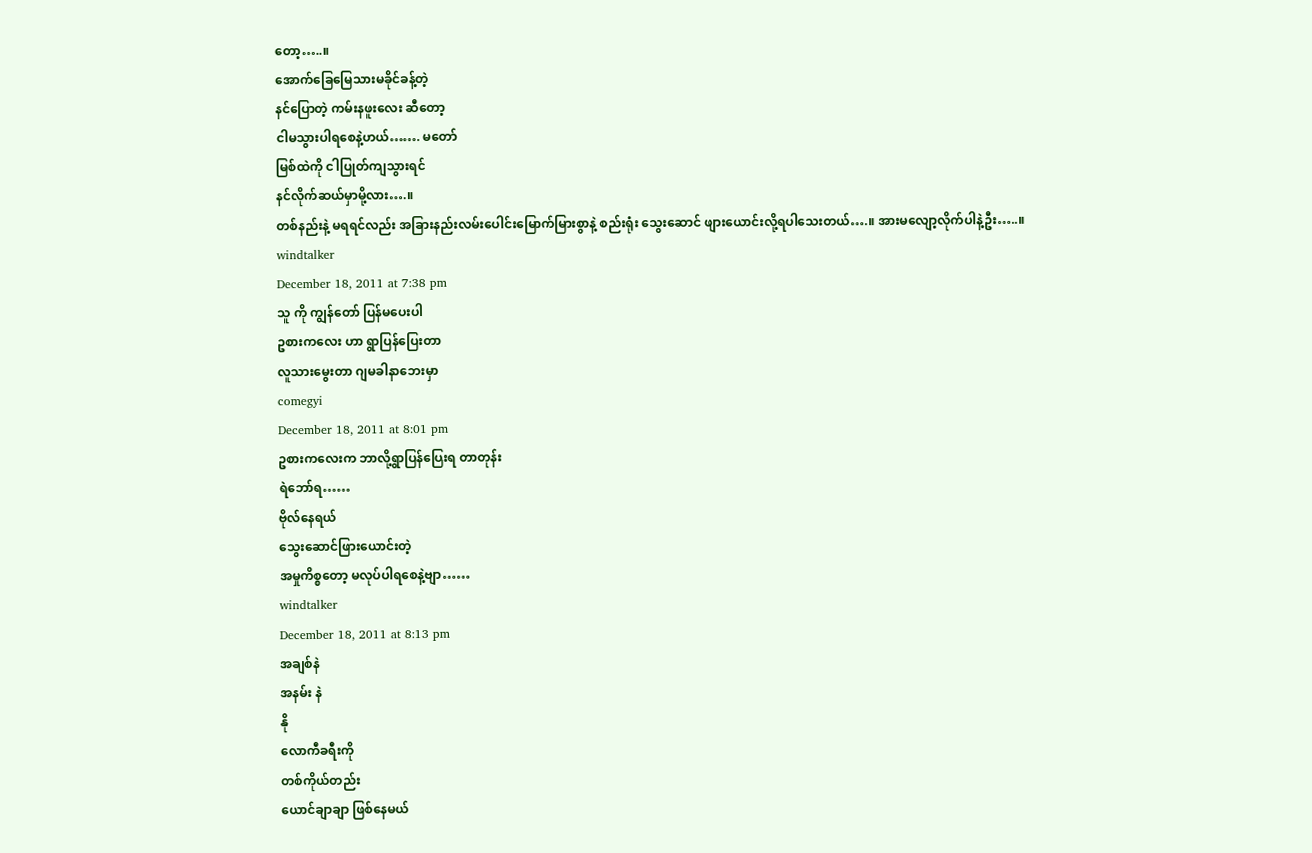တော့…..။
အောက်ခြေမြေသားမခိုင်ခန့်တဲ့
နင်ပြောတဲ့ ကမ်းနဖူးလေး ဆီတော့
ငါမသွားပါရစေနဲ့ဟယ်……. မတော်
မြစ်ထဲကို ငါပြုတ်ကျသွားရင်
နင်လိုက်ဆယ်မှာမို့လား….။
တစ်နည်းနဲ့ မရရင်လည်း အခြားနည်းလမ်းပေါင်းမြောက်မြားစွာနဲ့ စည်းရုံး သွေးဆောင် ဖျားယောင်းလို့ရပါသေးတယ်….။ အားမလျော့လိုက်ပါနဲ့ဦး…..။
windtalker
December 18, 2011 at 7:38 pm
သူ ကို ကျွန်တော် ပြန်မပေးပါ
ဥစားကလေး ဟာ ရွာပြန်ပြေးတာ
လူသားမွေးတာ ဂျမခါနာဘေးမှာ
comegyi
December 18, 2011 at 8:01 pm
ဥစားကလေးက ဘာလို့ရွာပြန်ပြေးရ တာတုန်း
ရဲဘော်ရ……
ဗိုလ်နေရယ်
သွေးဆောင်ဖြားယောင်းတဲ့
အမှုကိစ္စတော့ မလုပ်ပါရစေနဲ့ဗျာ……
windtalker
December 18, 2011 at 8:13 pm
အချစ်နဲ
အနမ်း နဲ
နို
လောကီခရီးကို
တစ်ကိုယ်တည်း
ယောင်ချာချာ ဖြစ်နေမယ်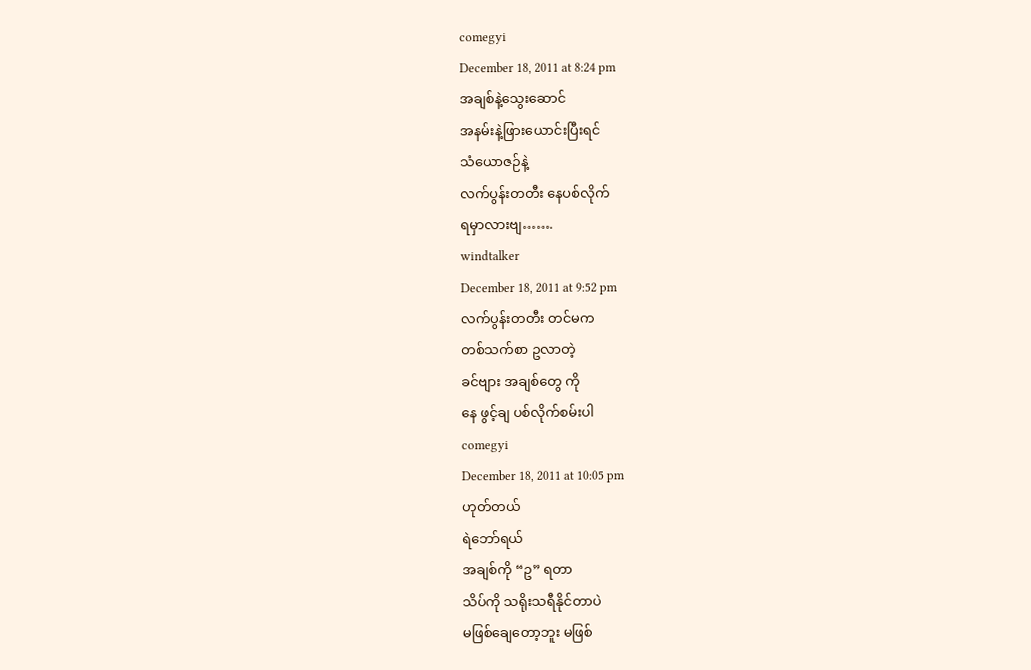comegyi
December 18, 2011 at 8:24 pm
အချစ်နဲ့သွေးဆောင်
အနမ်းနဲ့ဖြားယောင်းပြီးရင်
သံယောဇဉ်နဲ့
လက်ပွန်းတတီး နေပစ်လိုက်
ရမှာလားဗျ…….
windtalker
December 18, 2011 at 9:52 pm
လက်ပွန်းတတီး တင်မက
တစ်သက်စာ ဥလာတဲ့
ခင်ဗျား အချစ်တွေ ကို
နေ ဖွင့်ချ ပစ်လိုက်စမ်းပါ
comegyi
December 18, 2011 at 10:05 pm
ဟုတ်တယ်
ရဲဘော်ရယ်
အချစ်ကို “ဥ” ရတာ
သိပ်ကို သရိုးသရီနိုင်တာပဲ
မဖြစ်ချေတော့ဘူး မဖြစ်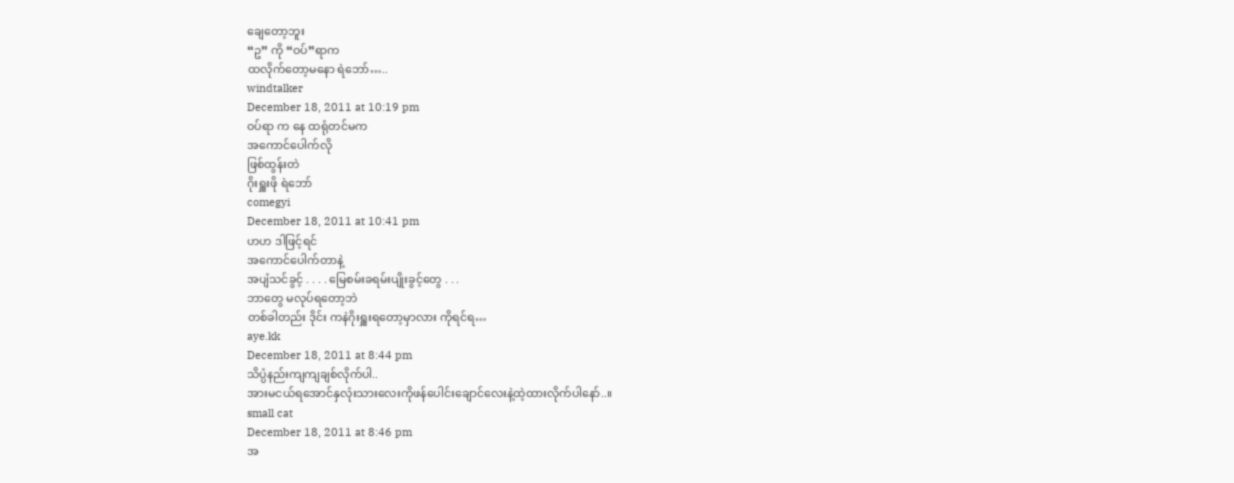ချေတော့ဘူး
“ဥ” ကို “ဝပ်”ရာက
ထလိုက်တော့မနော ရဲဘော်…..
windtalker
December 18, 2011 at 10:19 pm
ဝပ်ရာ က နေ ထရုံတင်မက
အကောင်ပေါက်လို
ဖြစ်ထွန်းတဲ
ဂိုးရှူးဖို ရဲဘော်
comegyi
December 18, 2011 at 10:41 pm
ဟဟ ဒါဖြင့်ရင်
အကောင်ပေါက်တာနဲ့
အပျံသင်ခွင့် . . . . မြေစမ်းခရမ်းပျိုးခွင့်တွေ . . .
ဘာတွေ မလုပ်ရတော့ဘဲ
တစ်ခါတည်း ဒိုင်း ကနဲဂိုးရှူးရတော့မှာလား ကိုရင်ရ…
aye.kk
December 18, 2011 at 8:44 pm
သိပ္ပံနည်းကျကျချစ်လိုက်ပါ..
အားမငယ်ရအောင်နှလုံးသားလေးကိုဖန်ပေါင်းချောင်လေးနဲ့ထဲ့ထားလိုက်ပါနော်..။
small cat
December 18, 2011 at 8:46 pm
အ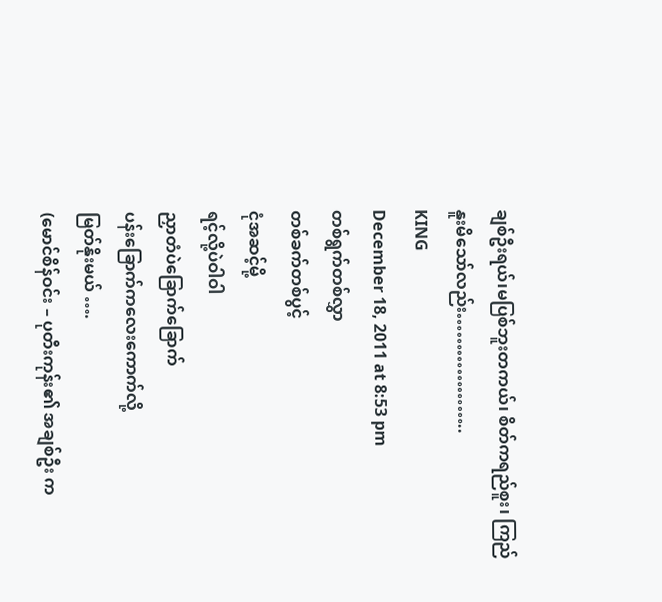ချစ်ဦးရယ်၊မပြစ်ဘူးတကယ်၊ စိတ်ကရည်စူး၊ ကြည်နူးမိသော်လည်း………………..
KING
December 18, 2011 at 8:53 pm
တစ်ရွက်တစ်လွှာ
တစ်ခက်တစ်ပွင့်
ငုံအဆင့်မို့
ရင့်လို့ပဲဝါဝါ
ညှာတံပဲခြောက်ခြောက်
ပန်းခြောက်ကလေးကောက်လို့
မြတ်နိုးမယ် ….
(မောင်စိန်ဝင်း – ပုတီးကုန်း၏ အချစ်ဦး က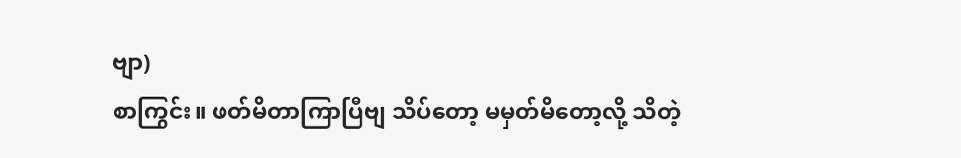ဗျာ)
စာကြွင်း။ ဖတ်မိတာကြာပြီဗျ သိပ်တော့ မမှတ်မိတော့လို့ သိတဲ့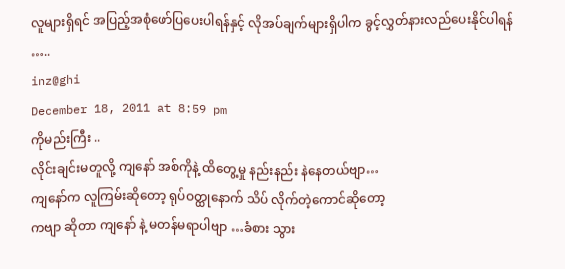လူများရှိရင် အပြည့်အစုံဖော်ပြပေးပါရန်နှင့် လိုအပ်ချက်များရှိပါက ခွင့်လွှတ်နားလည်ပေးနိုင်ပါရန် …..
inz@ghi
December 18, 2011 at 8:59 pm
ကိုမည်းကြီး ..
လိုင်းချင်းမတူလို့ ကျနော် အစ်ကိုနဲ့ ထိတွေ့မှု နည်းနည်း နဲနေတယ်ဗျာ…
ကျနော်က လူကြမ်းဆိုတော့ ရုပ်ဝတ္ထုနောက် သိပ် လိုက်တဲ့ကောင်ဆိုတော့
ကဗျာ ဆိုတာ ကျနော် နဲ့ မတန်မရာပါဗျာ …ခံစား သွား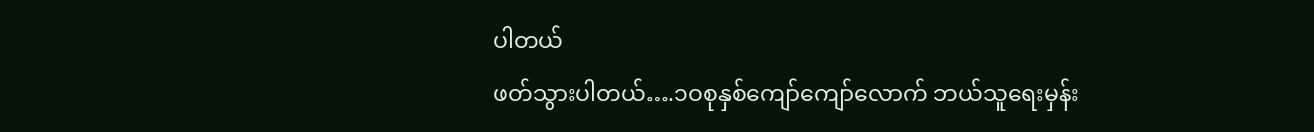ပါတယ်
ဖတ်သွားပါတယ်….၁ဝစုနှစ်ကျော်ကျော်လောက် ဘယ်သူရေးမှန်း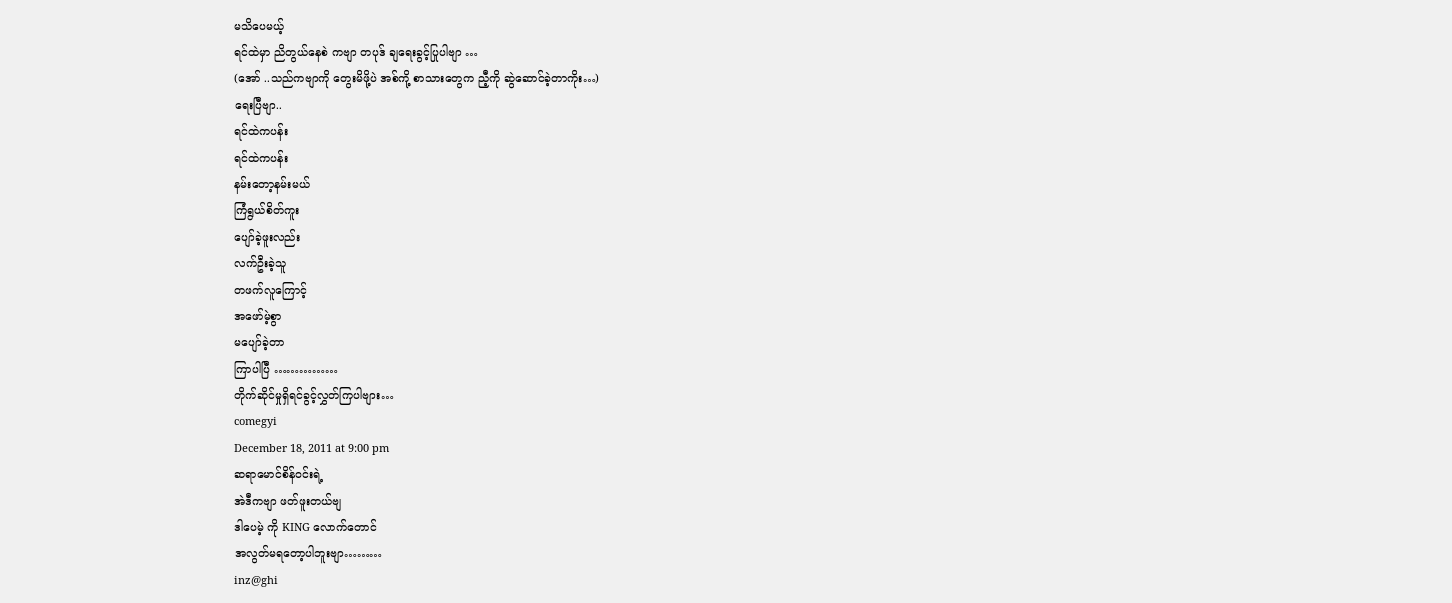မသိပေမယ့်
ရင်ထဲမှာ ညိတွယ်နေစဲ ကဗျာ တပုဒ် ချရေးခွင့်ပြုပါဗျာ …
(အော် ..သည်ကဗျာကို တွေးမိဖို့ပဲ အစ်ကို့ စာသားတွေက ညီ့ကို ဆွဲဆောင်ခဲ့တာကိုး…)
ရေးပြီဗျာ..
ရင်ထဲကပန်း
ရင်ထဲကပန်း
နမ်းတော့နမ်းမယ်
ကြံရွယ်စိတ်ကူး
ပျော်ခဲ့ဖူးလည်း
လက်ဦးခဲ့သူ
တဖက်လူကြောင့်
အဖော်မဲ့စွာ
မပျော်ခဲ့တာ
ကြာပါပြီ ……………
တိုက်ဆိုင်မှုရှိရင်ခွင့်လွှတ်ကြပါဗျား…
comegyi
December 18, 2011 at 9:00 pm
ဆရာမောင်စိန်ဝင်းရဲ့
အဲဒီကဗျာ ဖတ်ဖူးတယ်ဗျ
ဒါပေမဲ့ ကို KING လောက်တောင်
အလွတ်မရတော့ပါဘူးဗျာ………
inz@ghi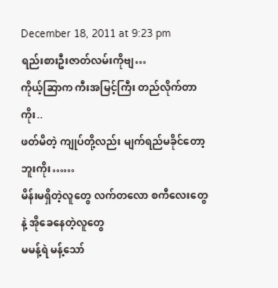December 18, 2011 at 9:23 pm
ရည်းစားဦးဇာတ်လမ်းကိုဗျ…
ကိုယ့်ဆြာက ကီးအမြင့်ကြီး တည်လိုက်တာကိုး..
ဖတ်မိတဲ့ ကျုပ်တို့လည်း မျက်ရည်မခိုင်တော့ဘူးကိုး……
မိန်းမရှိတဲ့လူတွေ လက်တလော စကီလေးတွေနဲ့ အိုခေနေတဲ့လူတွေ
မမန့်ရဲ မန့်သော်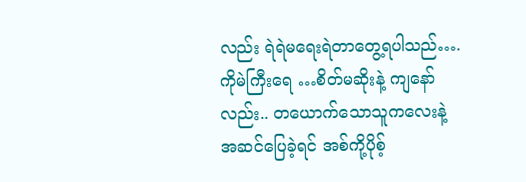လည်း ရဲရဲမရေးရဲတာတွေ့ရပါသည်….
ကိုမဲကြီးရေ …စိတ်မဆိုးနဲ့ ကျနော်လည်း.. တယောက်သောသူကလေးနဲ့
အဆင်ပြေခဲ့ရင် အစ်ကို့ပိုစ့်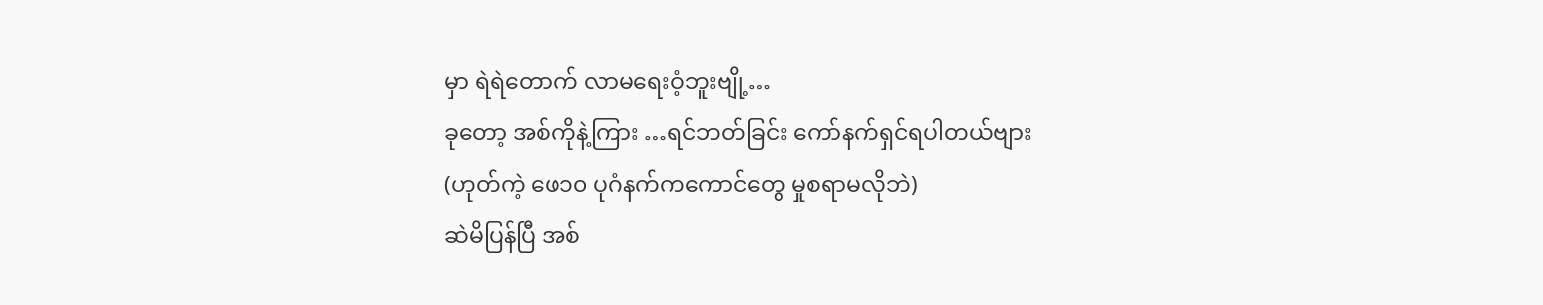မှာ ရဲရဲတောက် လာမရေးဝံ့ဘူးဗျို့…
ခုတော့ အစ်ကိုနဲ့ကြား …ရင်ဘတ်ခြင်း ကော်နက်ရှင်ရပါတယ်ဗျား
(ဟုတ်ကဲ့ ဖေ၁၀ ပုဂံနက်ကကောင်တွေ မှုစရာမလိုဘဲ)
ဆဲမိပြန်ပြီ အစ်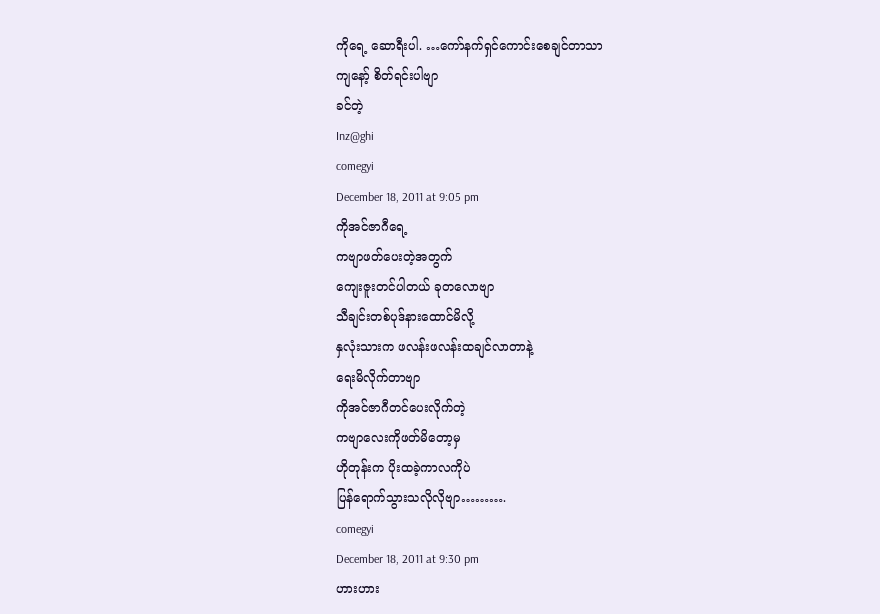ကိုရေ့ ဆောရီးပါ. …ကော်နက်ရှင်ကောင်းစေချင်တာသာ
ကျနော့် စိတ်ရင်းပါဗျာ
ခင်တဲ့
Inz@ghi
comegyi
December 18, 2011 at 9:05 pm
ကိုအင်ဇာဂီရေ့
ကဗျာဖတ်ပေးတဲ့အတွက်
ကျေးဇူးတင်ပါတယ် ခုတလောဗျာ
သီချင်းတစ်ပုဒ်နားထောင်မိလို့
နှလုံးသားက ဖလန်းဖလန်းထချင်လာတာနဲ့
ရေးမိလိုက်တာဗျာ
ကိုအင်ဇာဂီတင်ပေးလိုက်တဲ့
ကဗျာလေးကိုဖတ်မိတော့မှ
ဟိုတုန်းက ပိုးထခဲ့ကာလကိုပဲ
ပြန်ရောက်သွားသလိုလိုဗျာ……….
comegyi
December 18, 2011 at 9:30 pm
ဟားဟား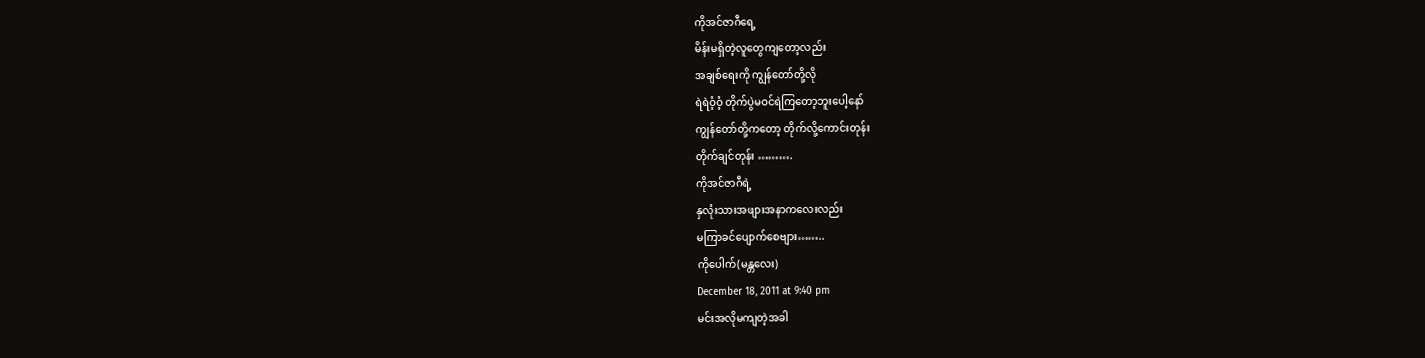ကိုအင်ဇာဂီရေ့
မိန်းမရှိတဲ့လူတွေကျတော့လည်း
အချစ်ရေးကို ကျွန်တော်တို့လို
ရဲရဲဝံ့ဝံ့ တိုက်ပွဲမဝင်ရဲကြတော့ဘူးပေါ့နော်
ကျွန်တော်တို့ကတော့ တိုက်လို့ကောင်းတုန်း
တိုက်ချင်တုန်း ……….
ကိုအင်ဇာဂီရဲ့
နှလုံးသားအဖျားအနာကလေးလည်း
မကြာခင်ပျောက်စေဗျား……..
ကိုပေါက်(မန္တလေး)
December 18, 2011 at 9:40 pm
မင်းအလိုမကျတဲ့အခါ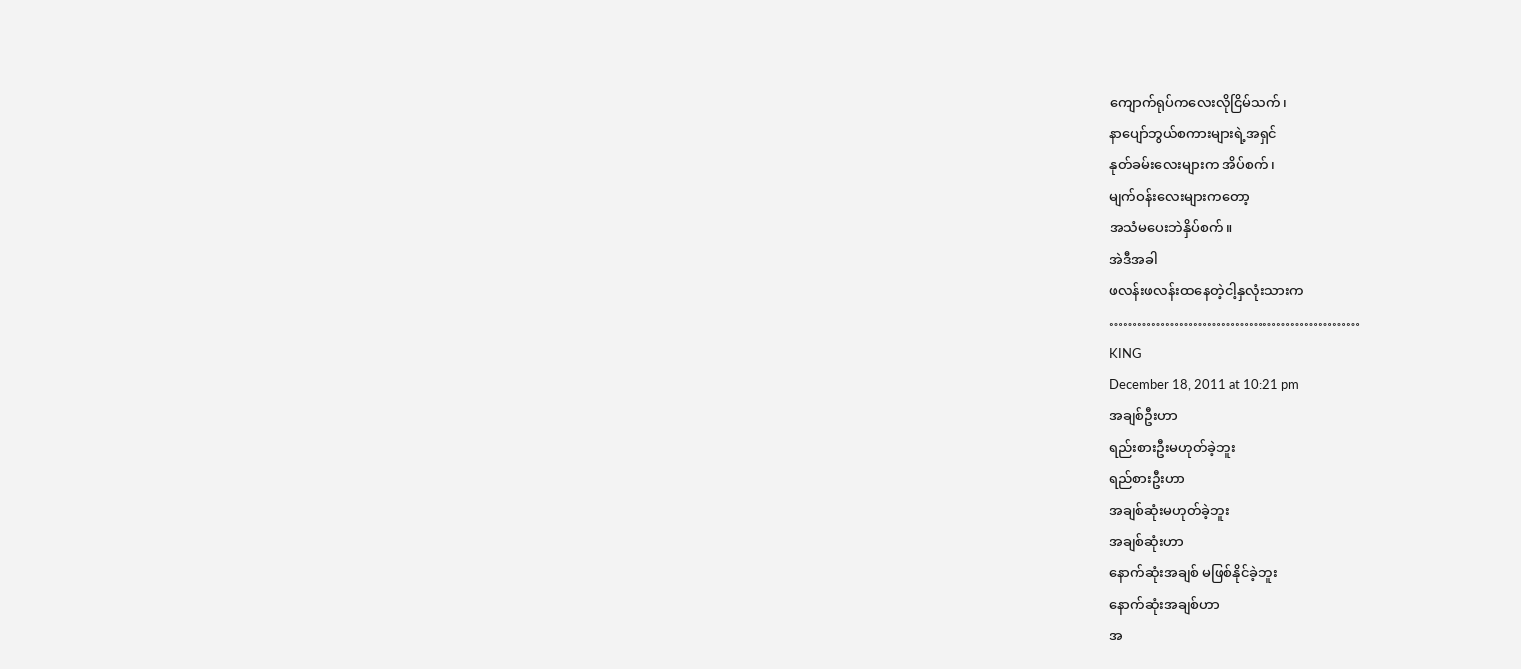ကျောက်ရုပ်ကလေးလိုငြိမ်သက်၊
နာပျော်ဘွယ်စကားများရဲ့အရှင်
နုတ်ခမ်းလေးများက အိပ်စက်၊
မျက်ဝန်းလေးများကတော့
အသံမပေးဘဲနှိပ်စက်။
အဲဒီအခါ
ဖလန်းဖလန်းထနေတဲ့ငါ့နှလုံးသားက
………………………………………………
KING
December 18, 2011 at 10:21 pm
အချစ်ဦးဟာ
ရည်းစားဦးမဟုတ်ခဲ့ဘူး
ရည်စားဦးဟာ
အချစ်ဆုံးမဟုတ်ခဲ့ဘူး
အချစ်ဆုံးဟာ
နောက်ဆုံးအချစ် မဖြစ်နိုင်ခဲ့ဘူး
နောက်ဆုံးအချစ်ဟာ
အ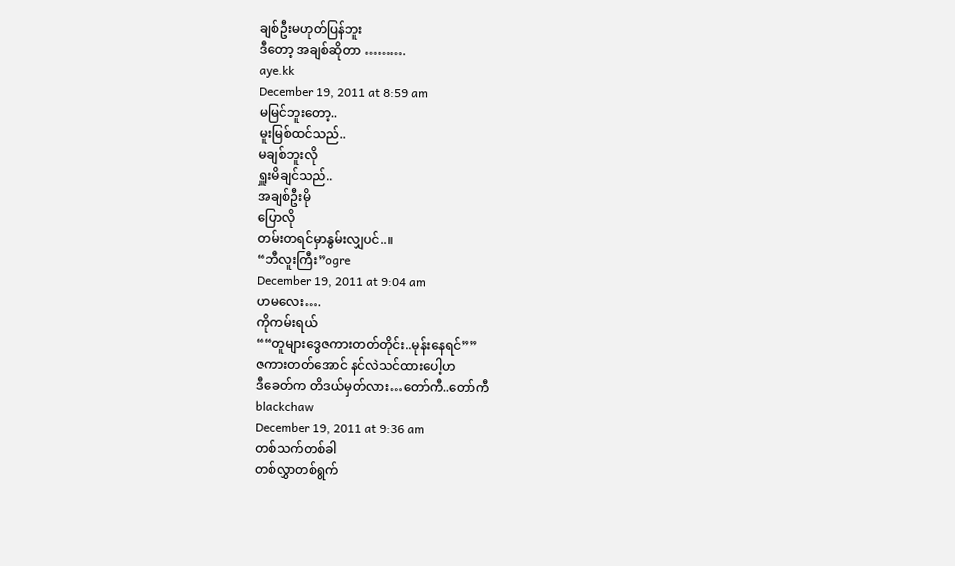ချစ်ဦးမဟုတ်ပြန်ဘူး
ဒီတော့ အချစ်ဆိုတာ ……….
aye.kk
December 19, 2011 at 8:59 am
မမြင်ဘူးတော့..
မူးမြစ်ထင်သည်..
မချစ်ဘူးလို
ရှူးမိချင်သည်..
အချစ်ဦးမို
ပြောလို
တမ်းတရင်မှာနွမ်းလျှပင်..။
“ဘီလူးကြီး”ogre
December 19, 2011 at 9:04 am
ဟမလေး….
ကိုကမ်းရယ်
““တူများဒွေဇကားတတ်တိုင်း..မုန်းနေရင်””
ဇကားတတ်အောင် နင်လဲသင်ထားပေါ့ဟ
ဒီခေတ်က တိဒယ်မှတ်လား…တော်ကီ..တော်ကီ
blackchaw
December 19, 2011 at 9:36 am
တစ်သက်တစ်ခါ
တစ်လွှာတစ်ရွက်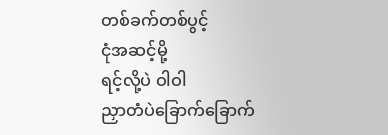တစ်ခက်တစ်ပွင့်
ငုံအဆင့်မို့
ရင့်လို့ပဲ ဝါဝါ
ညှာတံပဲခြောက်ခြောက်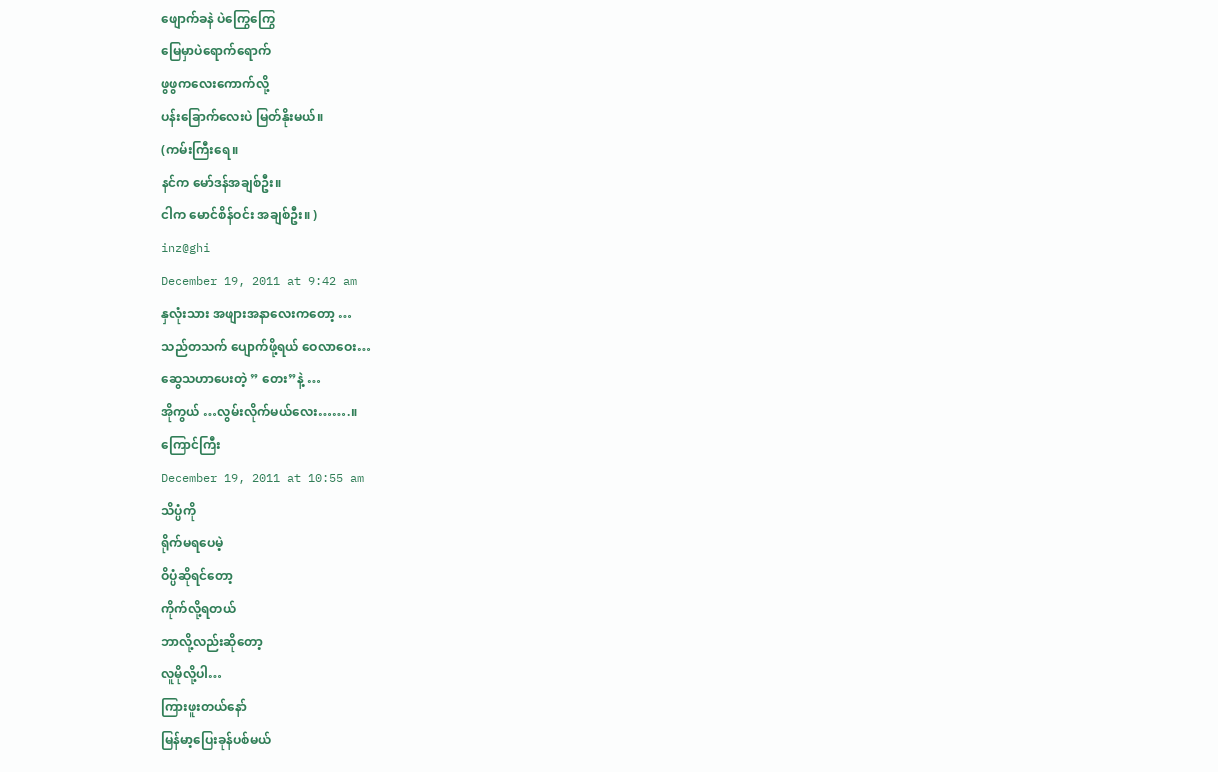ဖျောက်ခနဲ ပဲကြွေကြွေ
မြေမှာပဲရောက်ရောက်
ဖွဖွကလေးကောက်လို့
ပန်းခြောက်လေးပဲ မြတ်နိုးမယ်။
(ကမ်းကြီးရေ။
နင်က မော်ဒန်အချစ်ဦး။
ငါက မောင်စိန်ဝင်း အချစ်ဦး။ )
inz@ghi
December 19, 2011 at 9:42 am
နှလုံးသား အဖျားအနာလေးကတော့ …
သည်တသက် ပျောက်ဖို့ရယ် ဝေလာဝေး…
ဆွေသဟာပေးတဲ့ ” တေး”နဲ့ …
အိုကွယ် …လွမ်းလိုက်မယ်လေး…….။
ကြောင်ကြီး
December 19, 2011 at 10:55 am
သိပ္ပံကို
ရိုက်မရပေမဲ့
ဝိပ္ပံဆိုရင်တော့
ကိုက်လို့ရတယ်
ဘာလို့လည်းဆိုတော့
လူမိုလို့ပါ…
ကြားဖူးတယ်နော်
မြန်မာ့ပြေးခုန်ပစ်မယ်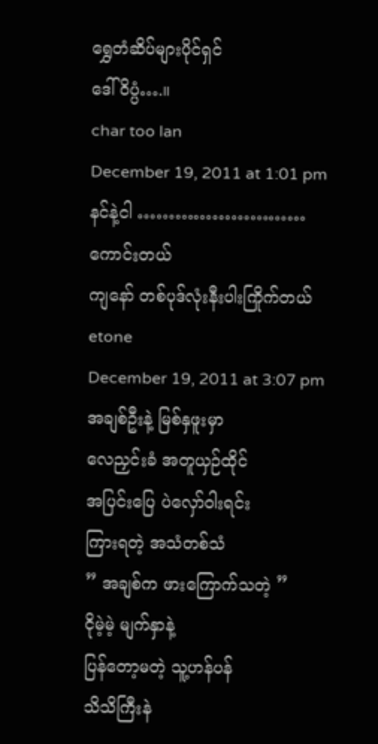ရွှေတံဆိပ်များပိုင်ရှင်
ဒေါ်ဝိပ္ပံ….။
char too lan
December 19, 2011 at 1:01 pm
နင်နဲ့ငါ ………………………
ကောင်းတယ်
ကျနော် တစ်ပုဒ်လုံးနီးပါးကြိုက်တယ်
etone
December 19, 2011 at 3:07 pm
အချစ်ဦးနဲ့ မြစ်နှဖူးမှာ
လေညှင်းခံ အတူယှဉ်ထိုင်
အပြင်းပြေ ပဲလှော်ဝါးရင်း
ကြားရတဲ့ အသံတစ်သံ
” အချစ်က ဖားကြောက်သတဲ့ ”
ငိုမဲ့မဲ့ မျက်နှာနဲ့
ပြန်တော့မတဲ့ သူ့ဟန်ပန်
သိသိကြီးနဲ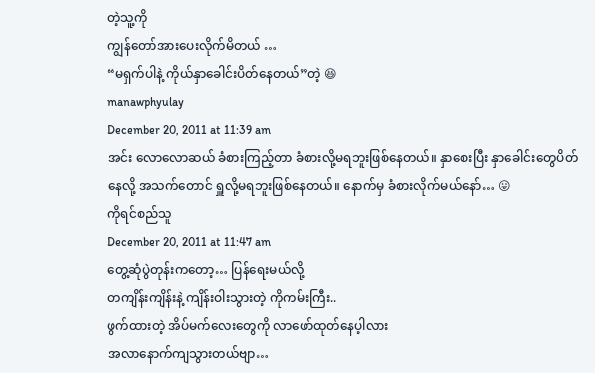တဲ့သူ့ကို
ကျွန်တော်အားပေးလိုက်မိတယ် …
“မရှက်ပါနဲ့ ကိုယ်နှာခေါင်းပိတ်နေတယ်”တဲ့ 😆
manawphyulay
December 20, 2011 at 11:39 am
အင်း လောလောဆယ် ခံစားကြည့်တာ ခံစားလို့မရဘူးဖြစ်နေတယ်။ နှာစေးပြီး နှာခေါင်းတွေပိတ်နေလို့ အသက်တောင် ရှူလို့မရဘူးဖြစ်နေတယ်။ နောက်မှ ခံစားလိုက်မယ်နော်… 😛
ကိုရင်စည်သူ
December 20, 2011 at 11:47 am
တွေ့ဆုံပွဲတုန်းကတော့… ပြန်ရေးမယ်လို့
တကျိန်းကျိန်းနဲ့ ကျိန်းဝါးသွားတဲ့ ကိုကမ်းကြီး..
ဖွက်ထားတဲ့ အိပ်မက်လေးတွေကို လာဖော်ထုတ်နေပ့ါလား
အလာနောက်ကျသွားတယ်ဗျာ…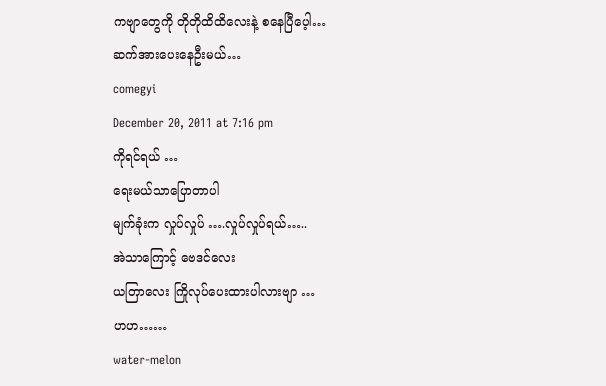ကဗျာတွေကို တိုတိုထိထိလေးနဲ့ စနေပြီပေ့ါ…
ဆက်အားပေးနေဦးမယ်…
comegyi
December 20, 2011 at 7:16 pm
ကိုရင်ရယ် …
ရေးမယ်သာပြောတာပါ
မျက်ခုံးက လှုပ်လှုပ် ….လှုပ်လှုပ်ရယ်…..
အဲသာကြောင့် ဗေဒင်လေး
ယတြာလေး ကြိုလုပ်ပေးထားပါလားဗျာ …
ဟဟ……
water-melon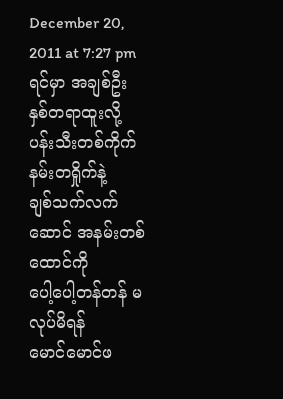December 20, 2011 at 7:27 pm
ရင်မှာ အချစ်ဦး
နှစ်တရာထူးလို့
ပန်းသီးတစ်ကိုက် နမ်းတရှိုက်နဲ့
ချစ်သက်လက်ဆောင် အနမ်းတစ်ထောင်ကို
ပေါ့ပေါ့တန်တန် မလုပ်မိရန်
မောင်မောင်ဖ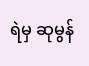ရဲမှ ဆုမွန်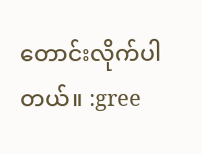တောင်းလိုက်ပါတယ်။ :gree